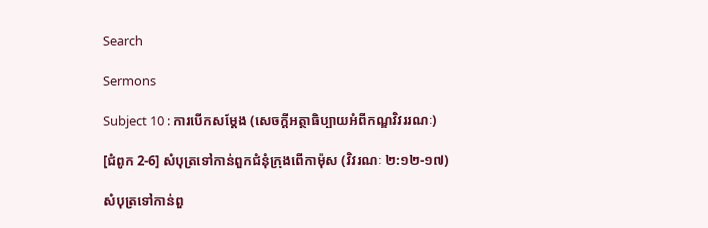Search

Sermons

Subject 10 : ការបើកសម្តែង (សេចក្តីអត្ថាធិប្បាយអំពីកណ្ឌវិវររណៈ)

[ជំពូក 2-6] សំបុត្រទៅកាន់ពួកជំនុំក្រុងពើកាម៉ុស (វិវរណៈ ២:១២-១៧)

សំបុត្រទៅកាន់ពួ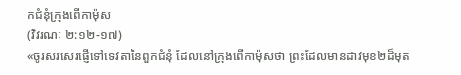កជំនុំក្រុងពើកាម៉ុស
(វិវរណៈ ២:១២-១៧)
«ចូរសរសេរផ្ញើទៅទេវតានៃពួកជំនុំ ដែលនៅក្រុងពើកាម៉ុសថា ព្រះដែលមានដាវមុខ២ដ៏មុត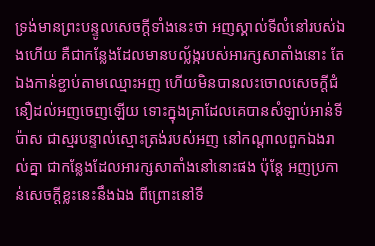ទ្រង់មានព្រះបន្ទូលសេចក្តីទាំងនេះថា អញស្គាល់ទីលំនៅរបស់ឯងហើយ គឺជាកន្លែងដែលមានបល្ល័ង្ករបស់អារក្សសាតាំងនោះ តែឯងកាន់ខ្ជាប់តាមឈ្មោះអញ ហើយមិនបានលះចោលសេចក្តីជំនឿដល់អញចេញឡើយ ទោះក្នុងគ្រាដែលគេបានសំឡាប់អាន់ទីប៉ាស ជាស្មរបន្ទាល់ស្មោះត្រង់របស់អញ នៅកណ្តាលពួកឯងរាល់គ្នា ជាកន្លែងដែលអារក្សសាតាំងនៅនោះផង ប៉ុន្តែ អញប្រកាន់សេចក្តីខ្លះនេះនឹងឯង ពីព្រោះនៅទី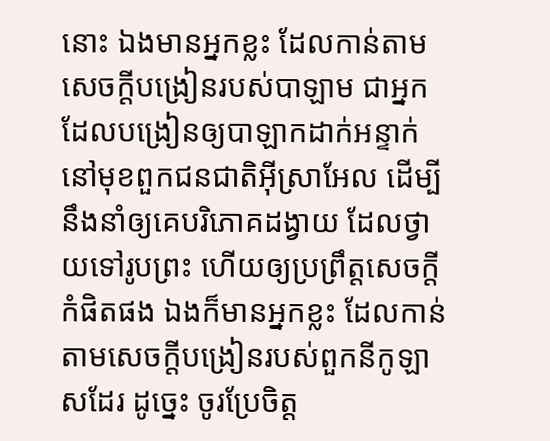នោះ ឯងមានអ្នកខ្លះ ដែលកាន់តាមសេចក្តីបង្រៀនរបស់បាឡាម ជាអ្នកដែលបង្រៀនឲ្យបាឡាកដាក់អន្ទាក់ នៅមុខពួកជនជាតិអ៊ីស្រាអែល ដើម្បីនឹងនាំឲ្យគេបរិភោគដង្វាយ ដែលថ្វាយទៅរូបព្រះ ហើយឲ្យប្រព្រឹត្តសេចក្តីកំផិតផង ឯងក៏មានអ្នកខ្លះ ដែលកាន់តាមសេចក្តីបង្រៀនរបស់ពួកនីកូឡាសដែរ ដូច្នេះ ចូរប្រែចិត្ត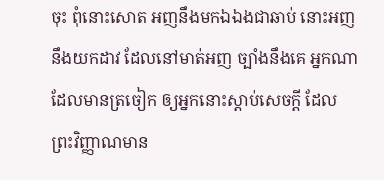ចុះ ពុំនោះសោត អញនឹងមកឯឯងជាឆាប់ នោះអញនឹងយកដាវ ដែលនៅមាត់អញ ច្បាំងនឹងគេ អ្នកណាដែលមានត្រចៀក ឲ្យអ្នកនោះស្តាប់សេចក្តី ដែលព្រះវិញ្ញាណមាន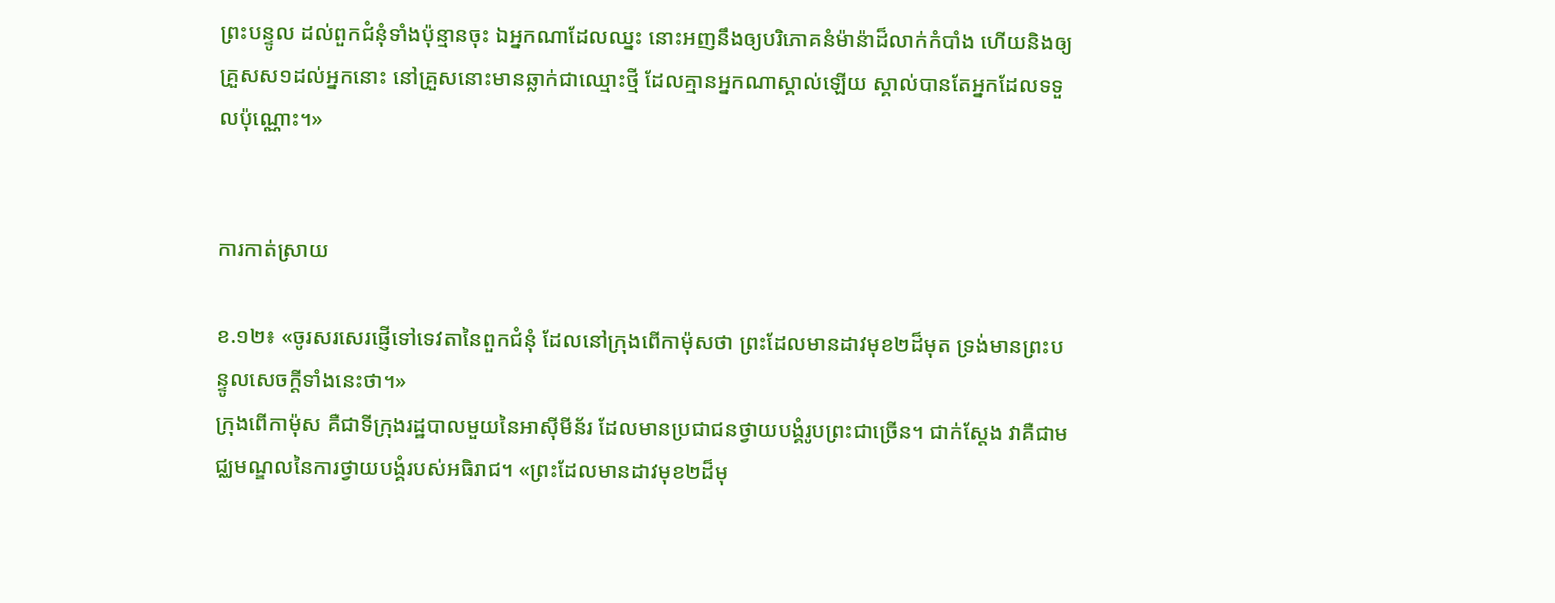ព្រះបន្ទូល ដល់ពួកជំនុំទាំងប៉ុន្មានចុះ ឯអ្នកណាដែលឈ្នះ នោះអញនឹងឲ្យបរិភោគនំម៉ាន៉ាដ៏លាក់កំបាំង ហើយនិងឲ្យគ្រួសស១ដល់អ្នកនោះ នៅគ្រួសនោះមានឆ្លាក់ជាឈ្មោះថ្មី ដែលគ្មានអ្នកណាស្គាល់ឡើយ ស្គាល់បានតែអ្នកដែលទទួលប៉ុណ្ណោះ។»


ការកាត់ស្រាយ

ខ.១២៖ «ចូរសរសេរផ្ញើទៅទេវតានៃពួកជំនុំ ដែលនៅក្រុងពើកាម៉ុសថា ព្រះដែលមានដាវមុខ២ដ៏មុត ទ្រង់មានព្រះបន្ទូលសេចក្តីទាំងនេះថា។»
ក្រុងពើកាម៉ុស គឺជាទីក្រុងរដ្ឋបាលមួយនៃអាស៊ីមីន័រ ដែលមានប្រជាជនថ្វាយបង្គំរូបព្រះជាច្រើន។ ជាក់ស្តែង វាគឺជាមជ្ឈមណ្ឌលនៃការថ្វាយបង្គំរបស់អធិរាជ។ «ព្រះដែលមានដាវមុខ២ដ៏មុ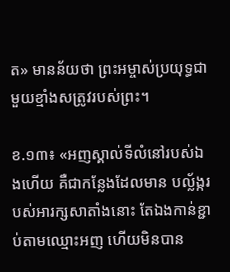ត» មានន័យថា ព្រះអម្ចាស់ប្រយុទ្ធជាមួយខ្មាំងសត្រូវរបស់ព្រះ។

ខ.១៣៖ «អញស្គាល់ទីលំនៅរបស់ឯងហើយ គឺជាកន្លែងដែលមាន បល្ល័ង្ករបស់អារក្សសាតាំងនោះ តែឯងកាន់ខ្ជាប់តាមឈ្មោះអញ ហើយមិនបាន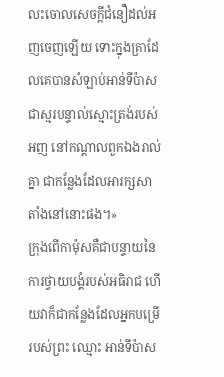លះចោលសេចក្តីជំនឿដល់អញចេញឡើយ ទោះក្នុងគ្រាដែលគេបានសំឡាប់អាន់ទីប៉ាស ជាស្មរបន្ទាល់ស្មោះត្រង់របស់អញ នៅកណ្តាលពួកឯងរាល់គ្នា ជាកន្លែងដែលអារក្សសាតាំងនៅនោះផង។»
ក្រុងពើកាម៉ុសគឺជាបន្ទាយនៃការថ្វាយបង្គំរបស់អធិរាជ ហើយវាក៏ជាកន្លែងដែលអ្នកបម្រើរបស់ព្រះ ឈ្មោះ អាន់ទីប៉ាស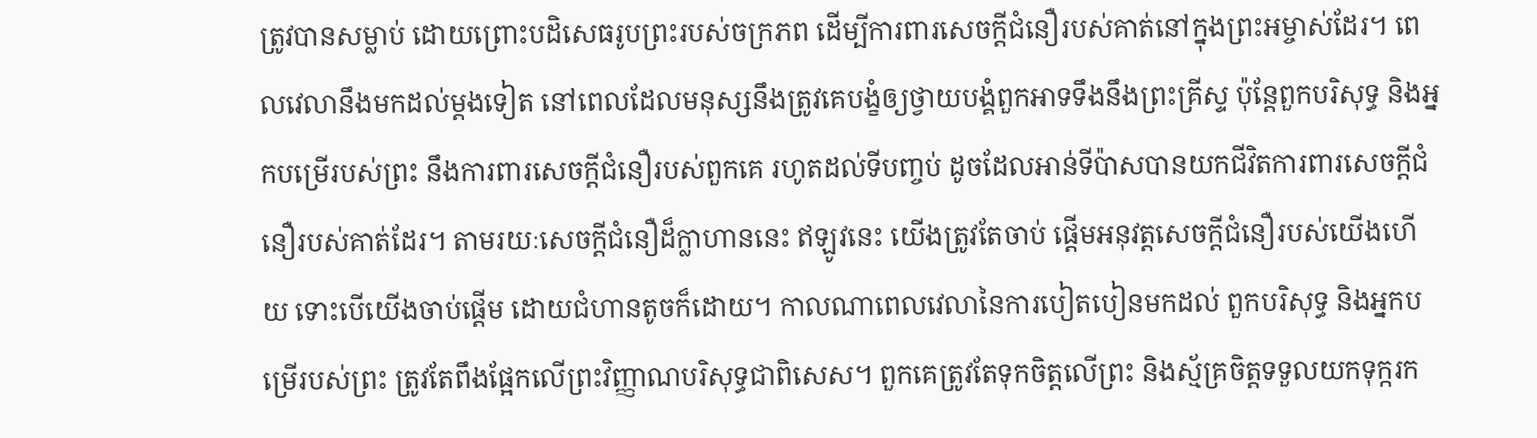ត្រូវបានសម្លាប់ ដោយព្រោះបដិសេធរូបព្រះរបស់ចក្រភព ដើម្បីការពារសេចក្តីជំនឿរបស់គាត់នៅក្នុងព្រះអម្ចាស់ដែរ។ ពេលវេលានឹងមកដល់ម្តងទៀត នៅពេលដែលមនុស្សនឹងត្រូវគេបង្ខំឲ្យថ្វាយបង្គំពួកអាទទឹងនឹងព្រះគ្រីស្ទ ប៉ុន្តែពួកបរិសុទ្ធ និងអ្នកបម្រើរបស់ព្រះ នឹងការពារសេចក្តីជំនឿរបស់ពួកគេ រហូតដល់ទីបញ្ចប់ ដូចដែលអាន់ទីប៉ាសបានយកជីវិតការពារសេចក្តីជំនឿរបស់គាត់ដែរ។ តាមរយៈសេចក្តីជំនឿដ៏ក្លាហាននេះ ឥឡូវនេះ យើងត្រូវតែចាប់ ផ្តើមអនុវត្តសេចក្តីជំនឿរបស់យើងហើយ ទោះបើយើងចាប់ផ្តើម ដោយជំហានតូចក៏ដោយ។ កាលណាពេលវេលានៃការបៀតបៀនមកដល់ ពួកបរិសុទ្ធ និងអ្នកបម្រើរបស់ព្រះ ត្រូវតែពឹងផ្អែកលើព្រះវិញ្ញាណបរិសុទ្ធជាពិសេស។ ពួកគេត្រូវតែទុកចិត្តលើព្រះ និងស្ម័គ្រចិត្តទទួលយកទុក្ករក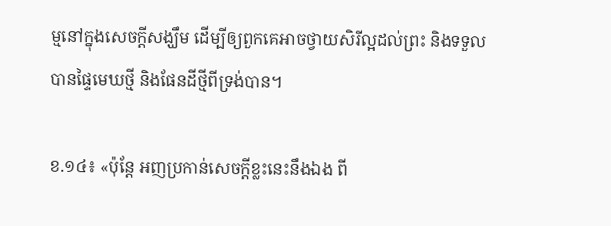ម្មនៅក្នុងសេចក្តីសង្ឃឹម ដើម្បីឲ្យពួកគេអាចថ្វាយសិរីល្អដល់ព្រះ និងទទួលបានផ្ទៃមេឃថ្មី និងផែនដីថ្មីពីទ្រង់បាន។

ខ.១៤៖ «ប៉ុន្តែ អញប្រកាន់សេចក្តីខ្លះនេះនឹងឯង ពី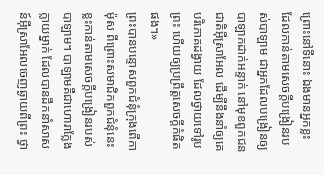ព្រោះនៅទីនោះ ឯងមានអ្នកខ្លះ ដែលកាន់តាមសេចក្តីបង្រៀនរបស់បាឡាម ជាអ្នកដែលបង្រៀនឲ្យបាឡាកដាក់អន្ទាក់ នៅមុខពួកជនជាតិអ៊ីស្រាអែល ដើម្បីនឹងនាំឲ្យគេបរិភោគដង្វាយ ដែលថ្វាយទៅរូបព្រះ ហើយឲ្យប្រព្រឹត្តសេចក្តីកំផិតផង។»
ព្រះបានបន្ទោសពួកជំនុំក្រុងពើកាម៉ុស ពីព្រោះសមាជិកពួកជំនុំនេះខ្លះកាន់តាមសេចក្តីបង្រៀនរបស់បាឡាម។ បាឡាមគឺជាហោរាក្លែងក្លាយម្នាក់ ដែលបានដឹកនាំសាសន៍អ៊ីស្រាអែលចេញឆ្ងាយពីព្រះ ថ្វា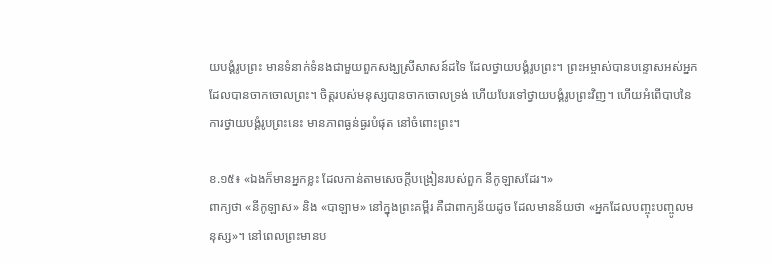យបង្គំរូបព្រះ មានទំនាក់ទំនងជាមួយពួកសង្ឃស្រីសាសន៍ដទៃ ដែលថ្វាយបង្គំរូបព្រះ។ ព្រះអម្ចាស់បានបន្ទោសអស់អ្នកដែលបានចាកចោលព្រះ។ ចិត្តរបស់មនុស្សបានចាកចោលទ្រង់ ហើយបែរទៅថ្វាយបង្គំរូបព្រះវិញ។ ហើយអំពើបាបនៃការថ្វាយបង្គំរូបព្រះនេះ មានភាពធ្ងន់ធ្ងរបំផុត នៅចំពោះព្រះ។

ខ.១៥៖ «ឯងក៏មានអ្នកខ្លះ ដែលកាន់តាមសេចក្តីបង្រៀនរបស់ពួក នីកូឡាសដែរ។»
ពាក្យថា «នីកូឡាស» និង «បាឡាម» នៅក្នុងព្រះគម្ពីរ គឺជាពាក្យន័យដូច ដែលមានន័យថា «អ្នកដែលបញ្ចុះបញ្ចូលមនុស្ស»។ នៅពេលព្រះមានប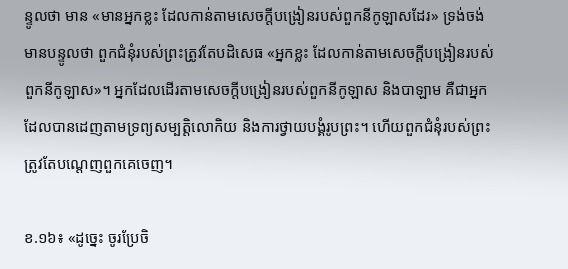ន្ទូលថា មាន «មានអ្នកខ្លះ ដែលកាន់តាមសេចក្តីបង្រៀនរបស់ពួកនីកូឡាសដែរ» ទ្រង់ចង់មានបន្ទូលថា ពួកជំនុំរបស់ព្រះត្រូវតែបដិសេធ «អ្នកខ្លះ ដែលកាន់តាមសេចក្តីបង្រៀនរបស់ពួកនីកូឡាស»។ អ្នកដែលដើរតាមសេចក្តីបង្រៀនរបស់ពួកនីកូឡាស និងបាឡាម គឺជាអ្នកដែលបានដេញតាមទ្រព្យសម្បត្តិលោកិយ និងការថ្វាយបង្គំរូបព្រះ។ ហើយពួកជំនុំរបស់ព្រះត្រូវតែបណ្តេញពួកគេចេញ។

ខ.១៦៖ «ដូច្នេះ ចូរប្រែចិ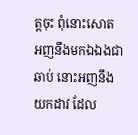ត្តចុះ ពុំនោះសោត អញនឹងមកឯឯងជាឆាប់ នោះអញនឹងយកដាវ ដែល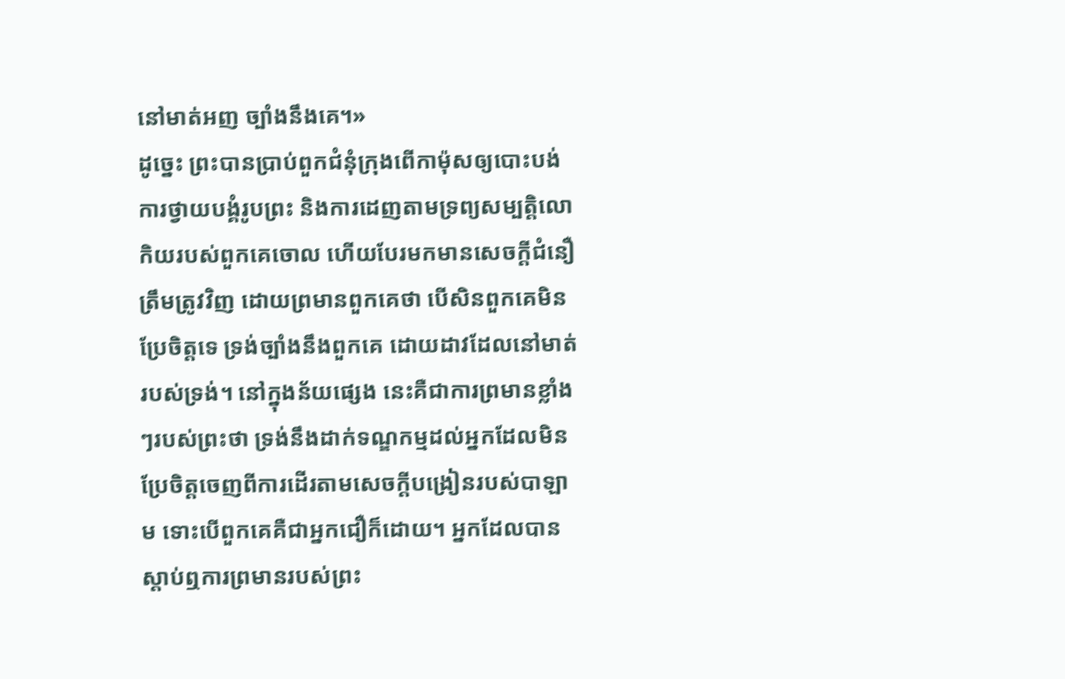នៅមាត់អញ ច្បាំងនឹងគេ។»
ដូច្នេះ ព្រះបានប្រាប់ពួកជំនុំក្រុងពើកាម៉ុសឲ្យបោះបង់ការថ្វាយបង្គំរូបព្រះ និងការដេញតាមទ្រព្យសម្បត្តិលោកិយរបស់ពួកគេចោល ហើយបែរមកមានសេចក្តីជំនឿត្រឹមត្រូវវិញ ដោយព្រមានពួកគេថា បើសិនពួកគេមិនប្រែចិត្តទេ ទ្រង់ច្បាំងនឹងពួកគេ ដោយដាវដែលនៅមាត់របស់ទ្រង់។ នៅក្នុងន័យផ្សេង នេះគឺជាការព្រមានខ្លាំងៗរបស់ព្រះថា ទ្រង់នឹងដាក់ទណ្ឌកម្មដល់អ្នកដែលមិនប្រែចិត្តចេញពីការដើរតាមសេចក្តីបង្រៀនរបស់បាឡាម ទោះបើពួកគេគឺជាអ្នកជឿក៏ដោយ។ អ្នកដែលបានស្តាប់ឮការព្រមានរបស់ព្រះ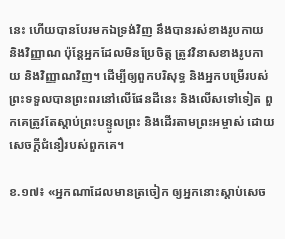នេះ ហើយបានបែរមកឯទ្រង់វិញ នឹងបានរស់ខាងរូបកាយ និងវិញ្ញាណ ប៉ុន្តែអ្នកដែលមិនប្រែចិត្ត ត្រូវវិនាសខាងរូបកាយ និងវិញ្ញាណវិញ។ ដើម្បីឲ្យពួកបរិសុទ្ធ និងអ្នកបម្រើរបស់ព្រះទទួលបានព្រះពរនៅលើផែនដីនេះ និងលើសទៅទៀត ពួកគេត្រូវតែស្តាប់ព្រះបន្ទូលព្រះ និងដើរតាមព្រះអម្ចាស់ ដោយសេចក្តីជំនឿរបស់ពួកគេ។

ខ.១៧៖ «អ្នកណាដែលមានត្រចៀក ឲ្យអ្នកនោះស្តាប់សេច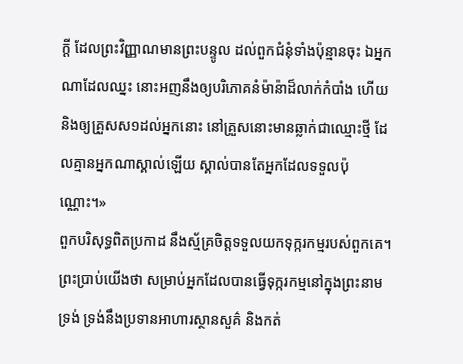ក្តី ដែលព្រះវិញ្ញាណមានព្រះបន្ទូល ដល់ពួកជំនុំទាំងប៉ុន្មានចុះ ឯអ្នកណាដែលឈ្នះ នោះអញនឹងឲ្យបរិភោគនំម៉ាន៉ាដ៏លាក់កំបាំង ហើយនិងឲ្យគ្រួសស១ដល់អ្នកនោះ នៅគ្រួសនោះមានឆ្លាក់ជាឈ្មោះថ្មី ដែលគ្មានអ្នកណាស្គាល់ឡើយ ស្គាល់បានតែអ្នកដែលទទួលប៉ុណ្ណោះ។»
ពួកបរិសុទ្ធពិតប្រកាដ នឹងស្ម័គ្រចិត្តទទួលយកទុក្ករកម្មរបស់ពួកគេ។ ព្រះប្រាប់យើងថា សម្រាប់អ្នកដែលបានធ្វើទុក្ករកម្មនៅក្នុងព្រះនាមទ្រង់ ទ្រង់នឹងប្រទានអាហារស្ថានសួគ៌ និងកត់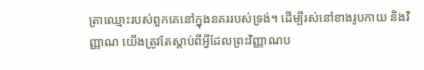ត្រាឈ្មោះរបស់ពួកគេនៅក្នុងនគររបស់ទ្រង់។ ដើម្បីរស់នៅខាងរូបកាយ និងវិញ្ញាណ យើងត្រូវតែស្តាប់ពីអ្វីដែលព្រះវិញ្ញាណប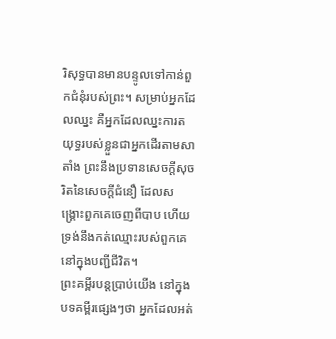រិសុទ្ធបានមានបន្ទូលទៅកាន់ពួកជំនុំរបស់ព្រះ។ សម្រាប់អ្នកដែលឈ្នះ គឺអ្នកដែលឈ្នះការតយុទ្ធរបស់ខ្លួនជាអ្នកដើរតាមសាតាំង ព្រះនឹងប្រទានសេចក្តីសុចរិតនៃសេចក្តីជំនឿ ដែលសង្រ្គោះពួកគេចេញពីបាប ហើយទ្រង់នឹងកត់ឈ្មោះរបស់ពួកគេនៅក្នុងបញ្ជីជីវិត។
ព្រះគម្ពីរបន្តប្រាប់យើង នៅក្នុងបទគម្ពីរផ្សេងៗថា អ្នកដែលអត់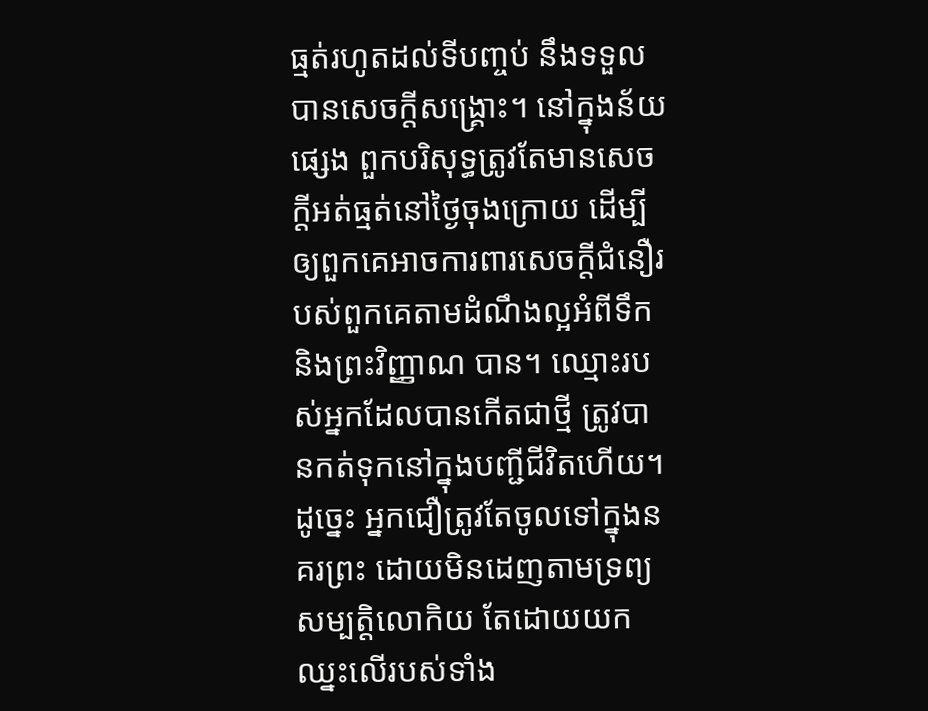ធ្មត់រហូតដល់ទីបញ្ចប់ នឹងទទួលបានសេចក្តីសង្រ្គោះ។ នៅក្នុងន័យផ្សេង ពួកបរិសុទ្ធត្រូវតែមានសេចក្តីអត់ធ្មត់នៅថ្ងៃចុងក្រោយ ដើម្បីឲ្យពួកគេអាចការពារសេចក្តីជំនឿរបស់ពួកគេតាមដំណឹងល្អអំពីទឹក និងព្រះវិញ្ញាណ បាន។ ឈ្មោះរបស់អ្នកដែលបានកើតជាថ្មី ត្រូវបានកត់ទុកនៅក្នុងបញ្ជីជីវិតហើយ។ ដូច្នេះ អ្នកជឿត្រូវតែចូលទៅក្នុងនគរព្រះ ដោយមិនដេញតាមទ្រព្យសម្បត្តិលោកិយ តែដោយយកឈ្នះលើរបស់ទាំង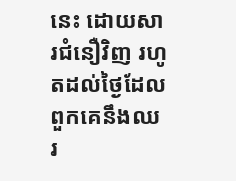នេះ ដោយសារជំនឿវិញ រហូតដល់ថ្ងៃដែលពួកគេនឹងឈរ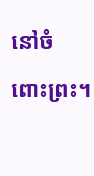នៅចំពោះព្រះ។